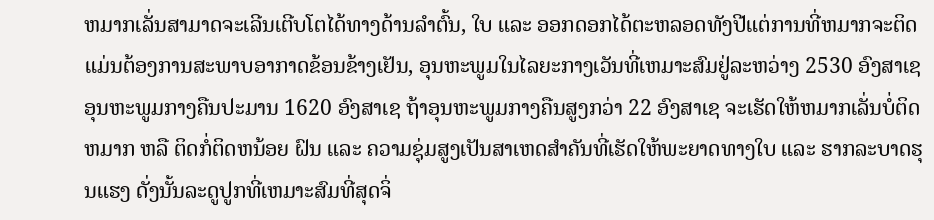ຫມາກເລັ່ນສາມາດຈະເລີນເຕີບໂຕໄດ້ທາງດ້ານລຳຕົ້ນ, ໃບ ແລະ ອອກດອກໄດ້ຕະຫລອດທັງປີແຕ່ການທີ່ຫມາກຈະຕິດແມ່ນຕ້ອງການສະພາບອາກາດຂ້ອນຂ້າງເຢັນ, ອຸນຫະພູມໃນໄລຍະກາງເວັນທີ່ເຫມາະສົມຢູ່ລະຫວ່າງ 2530 ອົງສາເຊ ອຸນຫະພູມກາງຄືນປະມານ 1620 ອົງສາເຊ ຖ້າອຸນຫະພູມກາງຄືນສູງກວ່າ 22 ອົງສາເຊ ຈະເຮັດໃຫ້ຫມາກເລັ່ນບໍ່ຕິດຫມາກ ຫລື ຕິດກໍ່ຕິດຫນ້ອຍ ຝົນ ແລະ ຄວາມຊຸ່ມສູງເປັນສາເຫດສຳຄັນທີ່ເຮັດໃຫ້ພະຍາດທາງໃບ ແລະ ຮາກລະບາດຮຸນແຮງ ດັ່ງນັ້ນລະດູປູກທີ່ເຫມາະສົມທີ່ສຸດຈິ່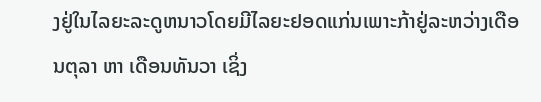ງຢູ່ໃນໄລຍະລະດູຫນາວໂດຍມີໄລຍະຢອດແກ່ນເພາະກ້າຢູ່ລະຫວ່າງເດືອນຕຸລາ ຫາ ເດືອນທັນວາ ເຊິ່ງ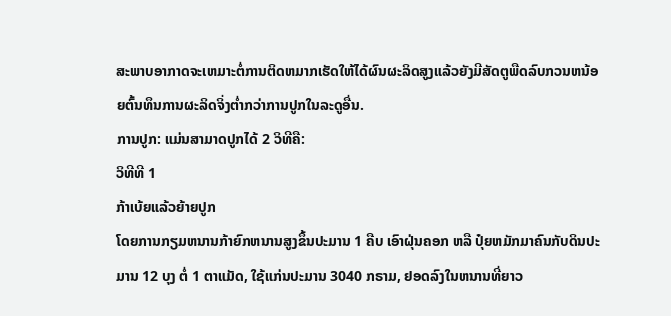ສະພາບອາກາດຈະເຫມາະຕໍ່ການຕິດຫມາກເຮັດໃຫ້ໄດ້ຜົນຜະລິດສູງແລ້ວຍັງມີສັດຕູພືດລົບກວນຫນ້ອຍຕົ້ນທຶນການຜະລິດຈິ່ງຕ່ຳກວ່າການປູກໃນລະດູອື່ນ.
ການປູກ: ແມ່ນສາມາດປູກໄດ້ 2 ວິທີຄື:
ວິທີທີ 1
ກ້າເບ້ຍແລ້ວຍ້າຍປູກ
ໂດຍການກຽມຫນານກ້າຍົກຫນານສູງຂຶ້ນປະມານ 1 ຄືບ ເອົາຝຸ່ນຄອກ ຫລື ປຸ໋ຍຫມັກມາຄົນກັບດິນປະມານ 12 ບຸງ ຕໍ່ 1 ຕາແມັດ, ໃຊ້ແກ່ນປະມານ 3040 ກຣາມ, ຢອດລົງໃນຫນານທີ່ຍາວ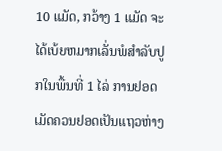10 ແມັດ, ກວ້າງ 1 ແມັດ ຈະໄດ້ເບ້ຍຫມາກເລັ່ນພໍສຳລັບປູກໃນພື້ນທີ່ 1 ໄລ່ ການຢອດເມັດຄວນຢອດເປັນແຖວຫ່າງ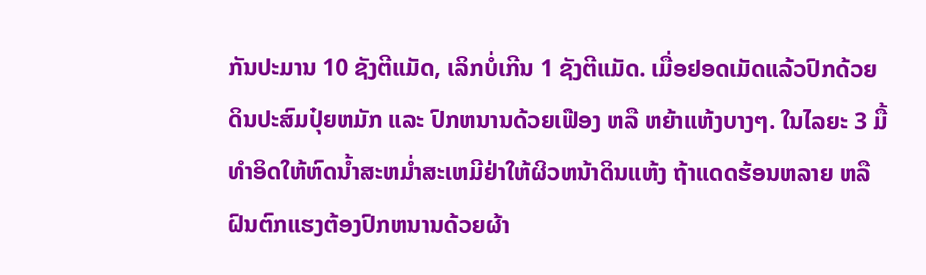ກັນປະມານ 10 ຊັງຕີແມັດ, ເລິກບໍ່ເກີນ 1 ຊັງຕີແມັດ. ເມື່ອຢອດເມັດແລ້ວປົກດ້ວຍດິນປະສົມປຸ໋ຍຫມັກ ແລະ ປົກຫນານດ້ວຍເຟືອງ ຫລື ຫຍ້າແຫ້ງບາງໆ. ໃນໄລຍະ 3 ມື້ທຳອິດໃຫ້ຫົດນ້ຳສະຫມ່ຳສະເຫມີຢ່າໃຫ້ຜິວຫນ້າດິນແຫ້ງ ຖ້າແດດຮ້ອນຫລາຍ ຫລື ຝົນຕົກແຮງຕ້ອງປົກຫນານດ້ວຍຜ້າ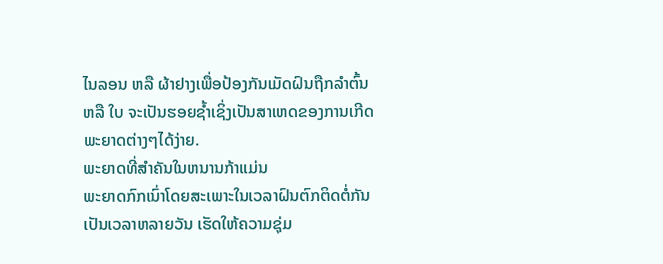ໄນລອນ ຫລື ຜ້າຢາງເພື່ອປ້ອງກັນເມັດຝົນຖືກລຳຕົ້ນ ຫລື ໃບ ຈະເປັນຮອຍຊ້ຳເຊິ່ງເປັນສາເຫດຂອງການເກີດພະຍາດຕ່າງໆໄດ້ງ່າຍ.
ພະຍາດທີ່ສຳຄັນໃນຫນານກ້າແມ່ນ
ພະຍາດກົກເນົ່າໂດຍສະເພາະໃນເວລາຝົນຕົກຕິດຕໍ່ກັນເປັນເວລາຫລາຍວັນ ເຮັດໃຫ້ຄວາມຊຸ່ມ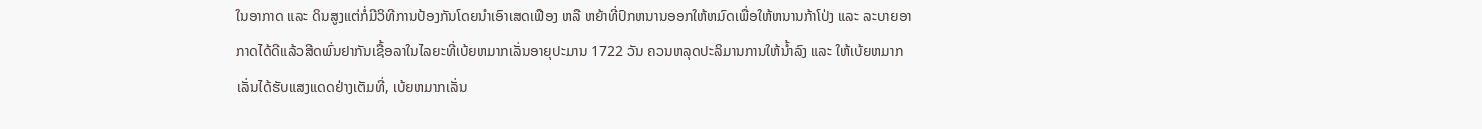ໃນອາກາດ ແລະ ດິນສູງແຕ່ກໍ່ມີວິທີການປ້ອງກັນໂດຍນຳເອົາເສດເຟືອງ ຫລື ຫຍ້າທີ່ປົກຫນານອອກໃຫ້ຫມົດເພື່ອໃຫ້ຫນານກ້າໂປ່ງ ແລະ ລະບາຍອາກາດໄດ້ດີແລ້ວສີດພົ່ນຢາກັນເຊື້ອລາໃນໄລຍະທີ່ເບ້ຍຫມາກເລັ່ນອາຍຸປະມານ 1722 ວັນ ຄວນຫລຸດປະລິມານການໃຫ້ນ້ຳລົງ ແລະ ໃຫ້ເບ້ຍຫມາກເລັ່ນໄດ້ຮັບແສງແດດຢ່າງເຕັມທີ່, ເບ້ຍຫມາກເລັ່ນ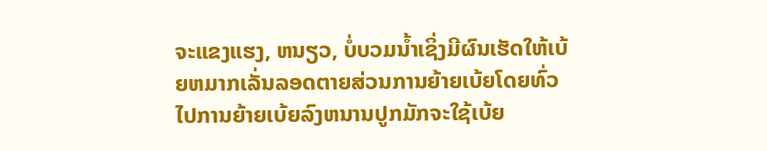ຈະແຂງແຮງ, ຫນຽວ, ບໍ່ບວມນ້ຳເຊິ່ງມີຜົນເຮັດໃຫ້ເບ້ຍຫມາກເລັ່ນລອດຕາຍສ່ວນການຍ້າຍເບ້ຍໂດຍທົ່ວໄປການຍ້າຍເບ້ຍລົງຫນານປູກມັກຈະໃຊ້ເບ້ຍ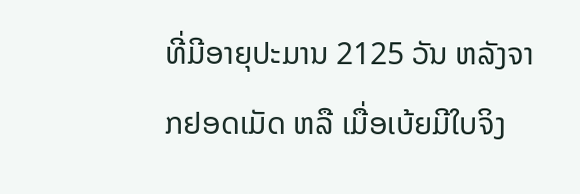ທີ່ມີອາຍຸປະມານ 2125 ວັນ ຫລັງຈາກຢອດເມັດ ຫລື ເມື່ອເບ້ຍມີໃບຈິງ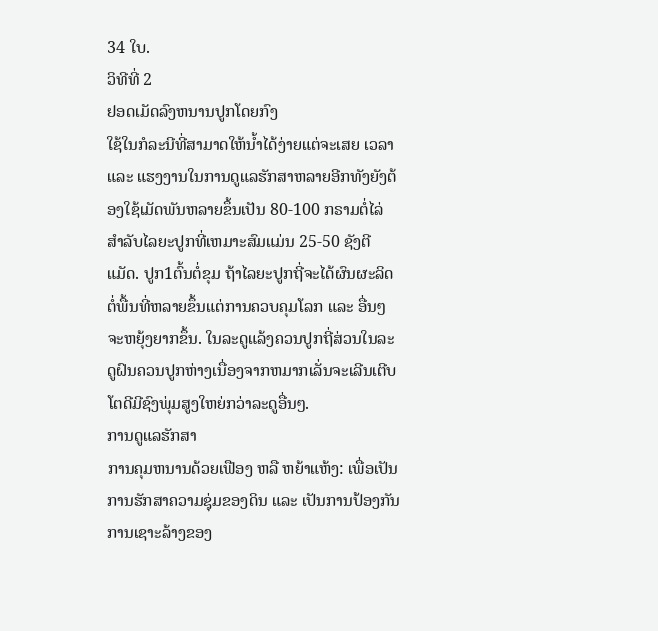34 ໃບ.
ວິທີທີ່ 2
ຢອດເມັດລົງຫນານປູກໂດຍກົງ
ໃຊ້ໃນກໍລະນີທີ່ສາມາດໃຫ້ນ້ຳໄດ້ງ່າຍແຕ່ຈະເສຍ ເວລາ ແລະ ແຮງງານໃນການດູແລຮັກສາຫລາຍອີກທັງຍັງຕ້ອງໃຊ້ເມັດພັນຫລາຍຂຶ້ນເປັນ 80-100 ກຣາມຕໍ່ໄລ່ ສຳລັບໄລຍະປູກທີ່ເຫມາະສົມແມ່ນ 25-50 ຊັງຕີແມັດ. ປູກ1ຕົ້ນຕໍ່ຂຸມ ຖ້າໄລຍະປູກຖີ່ຈະໄດ້ຜົນຜະລິດຕໍ່ພື້ນທີ່ຫລາຍຂຶ້ນແຕ່ການຄວບຄຸມໂລກ ແລະ ອື່ນໆຈະຫຍຸ້ງຍາກຂຶ້ນ. ໃນລະດູແລ້ງຄວນປູກຖີ່ສ່ວນໃນລະດູຝົນຄວນປູກຫ່າງເນື່ອງຈາກຫມາກເລັ່ນຈະເລີນເຕີບໂຕດີມີຊົງພຸ່ມສູງໃຫຍ່ກວ່າລະດູອື່ນໆ.
ການດູແລຮັກສາ
ການຄຸມຫນານດ້ວຍເຟືອງ ຫລື ຫຍ້າແຫ້ງ: ເພື່ອເປັນການຮັກສາຄວາມຊຸ່ມຂອງດິນ ແລະ ເປັນການປ້ອງກັນການເຊາະລ້າງຂອງ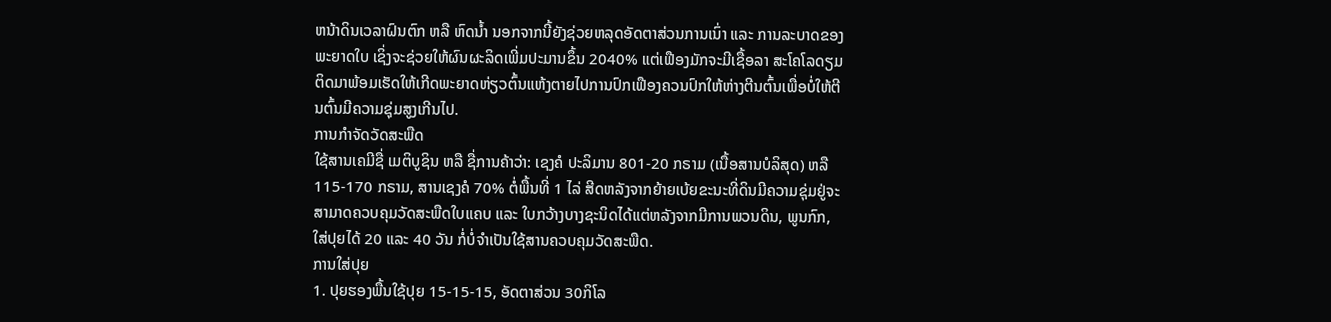ຫນ້າດິນເວລາຝົນຕົກ ຫລື ຫົດນ້ຳ ນອກຈາກນີ້ຍັງຊ່ວຍຫລຸດອັດຕາສ່ວນການເນົ່າ ແລະ ການລະບາດຂອງພະຍາດໃບ ເຊິ່ງຈະຊ່ວຍໃຫ້ຜົນຜະລິດເພີ່ມປະມານຂຶ້ນ 2040% ແຕ່ເຟືອງມັກຈະມີເຊື້ອລາ ສະໂຄໂລດຽມຕິດມາພ້ອມເຮັດໃຫ້ເກີດພະຍາດຫ່ຽວຕົ້ນແຫ້ງຕາຍໄປການປົກເຟືອງຄວນປົກໃຫ້ຫ່າງຕີນຕົ້ນເພື່ອບໍ່ໃຫ້ຕີນຕົ້ນມີຄວາມຊຸ່ມສູງເກີນໄປ.
ການກຳຈັດວັດສະພືດ
ໃຊ້ສານເຄມີຊື່ ເມຕິບູຊິນ ຫລື ຊື່ການຄ້າວ່າ: ເຊງຄໍ ປະລິມານ 801-20 ກຣາມ (ເນື້ອສານບໍລິສຸດ) ຫລື 115-170 ກຣາມ, ສານເຊງຄໍ 70% ຕໍ່ພື້ນທີ່ 1 ໄລ່ ສີດຫລັງຈາກຍ້າຍເບ້ຍຂະນະທີ່ດິນມີຄວາມຊຸ່ມຢູ່ຈະສາມາດຄວບຄຸມວັດສະພືດໃບແຄບ ແລະ ໃບກວ້າງບາງຊະນິດໄດ້ແຕ່ຫລັງຈາກມີການພວນດິນ, ພູນກົກ, ໃສ່ປຸຍໄດ້ 20 ແລະ 40 ວັນ ກໍ່ບໍ່ຈຳເປັນໃຊ້ສານຄວບຄຸມວັດສະພືດ.
ການໃສ່ປຸຍ
1. ປຸຍຮອງພື້ນໃຊ້ປຸຍ 15-15-15, ອັດຕາສ່ວນ 30ກິໂລ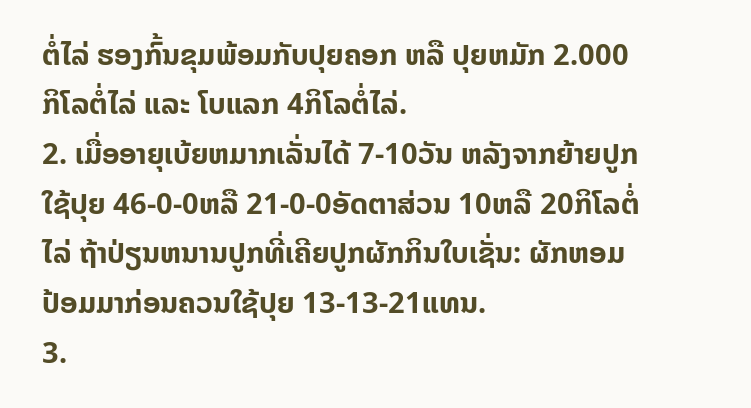ຕໍ່ໄລ່ ຮອງກົ້ນຂຸມພ້ອມກັບປຸຍຄອກ ຫລື ປຸຍຫມັກ 2.000ກິໂລຕໍ່ໄລ່ ແລະ ໂບແລກ 4ກິໂລຕໍ່ໄລ່.
2. ເມື່ອອາຍຸເບ້ຍຫມາກເລັ່ນໄດ້ 7-10ວັນ ຫລັງຈາກຍ້າຍປູກໃຊ້ປຸຍ 46-0-0ຫລື 21-0-0ອັດຕາສ່ວນ 10ຫລື 20ກິໂລຕໍ່ໄລ່ ຖ້າປ່ຽນຫນານປູກທີ່ເຄີຍປູກຜັກກິນໃບເຊັ່ນ: ຜັກຫອມປ້ອມມາກ່ອນຄວນໃຊ້ປຸຍ 13-13-21ແທນ.
3.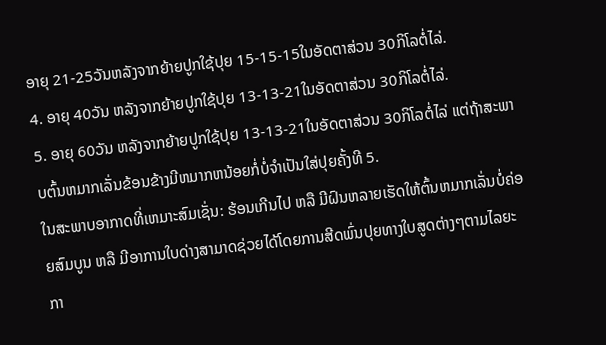ອາຍຸ 21-25ວັນຫລັງຈາກຍ້າຍປູກໃຊ້ປຸຍ 15-15-15ໃນອັດຕາສ່ວນ 30ກິໂລຕໍ່ໄລ່.
4. ອາຍຸ 40ວັນ ຫລັງຈາກຍ້າຍປູກໃຊ້ປຸຍ 13-13-21ໃນອັດຕາສ່ວນ 30ກິໂລຕໍ່ໄລ່.
5. ອາຍຸ 60ວັນ ຫລັງຈາກຍ້າຍປູກໃຊ້ປຸຍ 13-13-21ໃນອັດຕາສ່ວນ 30ກິໂລຕໍ່ໄລ່ ແຕ່ຖ້າສະພາບຕົ້ນຫມາກເລັ່ນຂ້ອນຂ້າງມີຫມາກຫນ້ອຍກໍ່ບໍ່ຈຳເປັນໃສ່ປຸຍຄັ້ງທີ 5.
ໃນສະພາບອາກາດທີ່ເຫມາະສົມເຊັ່ນ: ຮ້ອນເກີນໄປ ຫລື ມີຝົນຫລາຍເຮັດໃຫ້ຕົ້ນຫມາກເລັ່ນບໍ່ຄ່ອຍສົມບູນ ຫລື ມີອາການໃບດ່າງສາມາດຊ່ວຍໄດ້ໂດຍການສີດພົ່ນປຸຍທາງໃບສູດຕ່າງໆຕາມໄລຍະກາ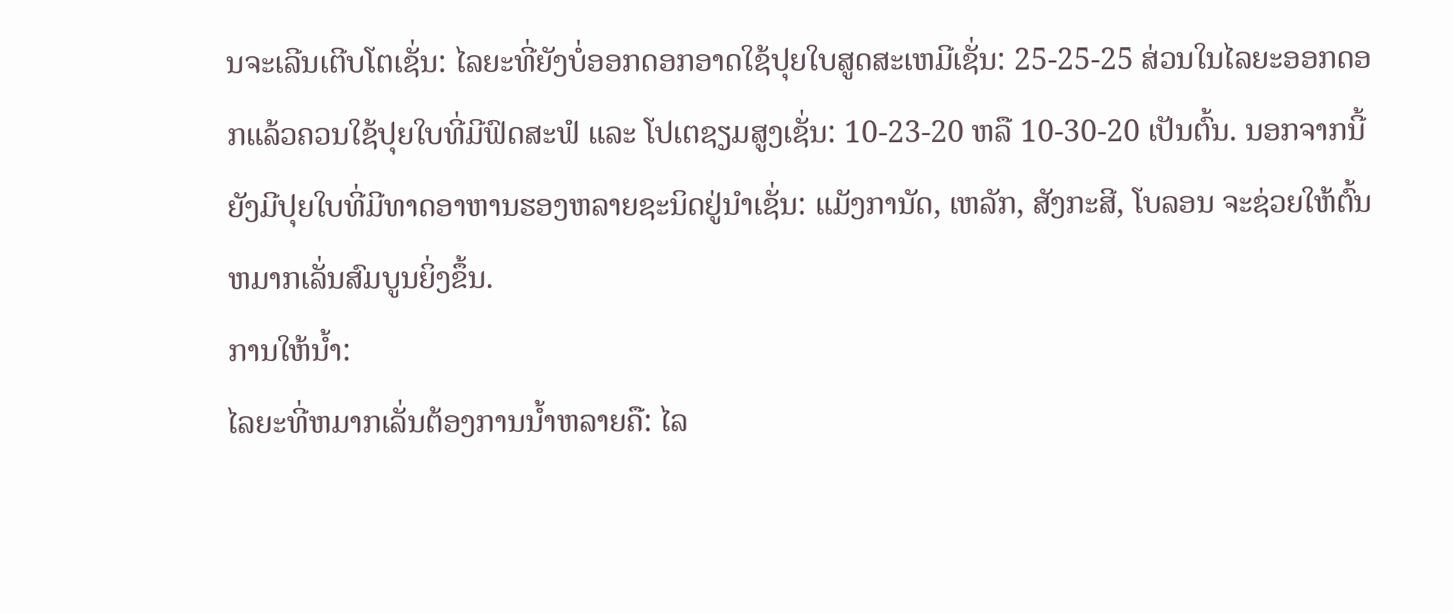ນຈະເລີນເຕີບໂຕເຊັ່ນ: ໄລຍະທີ່ຍັງບໍ່ອອກດອກອາດໃຊ້ປຸຍໃບສູດສະເຫມີເຊັ່ນ: 25-25-25 ສ່ວນໃນໄລຍະອອກດອກແລ້ວຄວນໃຊ້ປຸຍໃບທີ່ມີຟົດສະຟໍ ແລະ ໂປເຕຊຽມສູງເຊັ່ນ: 10-23-20 ຫລື 10-30-20 ເປັນຕົ້ນ. ນອກຈາກນີ້ຍັງມີປຸຍໃບທີ່ມີທາດອາຫານຮອງຫລາຍຊະນິດຢູ່ນຳເຊັ່ນ: ແມັງການັດ, ເຫລັກ, ສັງກະສີ, ໂບລອນ ຈະຊ່ວຍໃຫ້ຕົ້ນຫມາກເລັ່ນສົມບູນຍິ່ງຂຶ້ນ.
ການໃຫ້ນ້ຳ:
ໄລຍະທີ່ຫມາກເລັ່ນຕ້ອງການນ້ຳຫລາຍຄື: ໄລ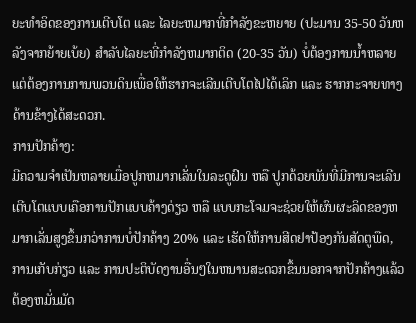ຍະທຳອິດຂອງການເຕີບໂຕ ແລະ ໄລຍະຫມາກທີ່ກຳລັງຂະຫຍາຍ (ປະມານ 35-50 ວັນຫລັງຈາກຍ້າຍເບ້ຍ) ສຳລັບໄລຍະທີ່ກຳລັງຫມາກຕິດ (20-35 ວັນ) ບໍ່ຕ້ອງການນ້ຳຫລາຍແຕ່ຕ້ອງການການພວນດິນເພື່ອໃຫ້ຮາກຈະເລີນເຕີບໂຕໄປໄດ້ເລິກ ແລະ ຮາກກະຈາຍທາງດ້ານຂ້າງໄດ້ສະດວກ.
ການປັກຄ້າງ:
ມີຄວາມຈຳເປັນຫລາຍເມື່ອປູກຫມາກເລັ່ນໃນລະດູຝົນ ຫລື ປູກດ້ວຍພັນທີ່ມີການຈະເລີນເຕີບໂຕແບບເຄືອການປັກແບບຄ້າງດ່ຽວ ຫລື ແບບກະໂຈມຈະຊ່ວຍໃຫ້ຜົນຜະລິດຂອງຫມາກເລັ່ນສູງຂຶ້ນກວ່າການບໍ່ປັກຄ້າງ 20% ແລະ ເຮັດໃຫ້ການສີດຢາປ້ອງກັນສັດຕູພືດ, ການເກັບກ່ຽວ ແລະ ການປະຕິບັດງານອື່ນໆໃນຫນານສະດວກຂຶ້ນນອກຈາກປັກຄ້າງແລ້ວຕ້ອງຫມັ່ນມັດ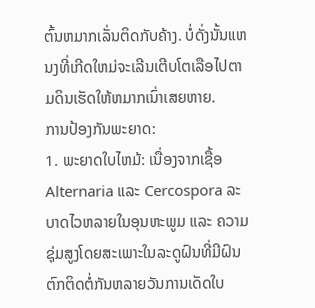ຕົ້ນຫມາກເລັ່ນຕິດກັບຄ້າງ. ບໍ່ດັ່ງນັ້ນແຫນງທີ່ເກີດໃຫມ່ຈະເລີນເຕີບໂຕເລືອໄປຕາມດິນເຮັດໃຫ້ຫມາກເນົ່າເສຍຫາຍ.
ການປ້ອງກັນພະຍາດ:
1. ພະຍາດໃບໄຫມ້: ເນື່ອງຈາກເຊື້ອ Alternaria ແລະ Cercospora ລະບາດໄວຫລາຍໃນອຸນຫະພູມ ແລະ ຄວາມຊຸ່ມສູງໂດຍສະເພາະໃນລະດູຝົນທີ່ມີຝົນຕົກຕິດຕໍ່ກັນຫລາຍວັນການເດັດໃບ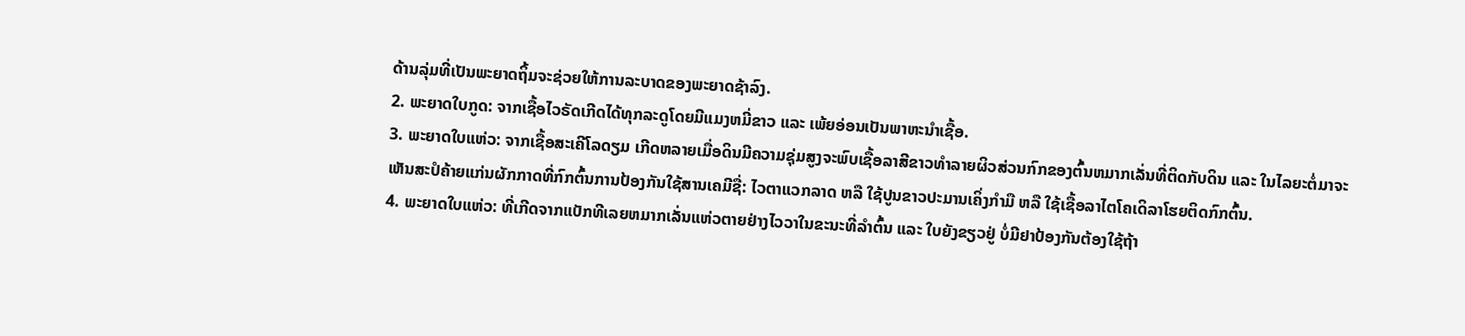ດ້ານລຸ່ມທີ່ເປັນພະຍາດຖິ້ມຈະຊ່ວຍໃຫ້ການລະບາດຂອງພະຍາດຊ້າລົງ.
2. ພະຍາດໃບກູດ: ຈາກເຊື້ອໄວຣັດເກີດໄດ້ທຸກລະດູໂດຍມີແມງຫມີ່ຂາວ ແລະ ເພ້ຍອ່ອນເປັນພາຫະນຳເຊື້ອ.
3. ພະຍາດໃບແຫ່ວ: ຈາກເຊື້ອສະເຄີໂລດຽມ ເກີດຫລາຍເມື່ອດິນມີຄວາມຊຸ່ມສູງຈະພົບເຊື້ອລາສີຂາວທຳລາຍຜິວສ່ວນກົກຂອງຕົ້ນຫມາກເລັ່ນທີ່ຕິດກັບດິນ ແລະ ໃນໄລຍະຕໍ່ມາຈະເຫັນສະປໍຄ້າຍແກ່ນຜັກກາດທີ່ກົກຕົ້ນການປ້ອງກັນໃຊ້ສານເຄມີຊື່: ໄວຕາແວກລາດ ຫລື ໃຊ້ປູນຂາວປະມານເຄິ່ງກຳມື ຫລື ໃຊ້ເຊື້ອລາໄຕໂຄເດິລາໂຮຍຕິດກົກຕົ້ນ.
4. ພະຍາດໃບແຫ່ວ: ທີ່ເກີດຈາກແບັກທີເລຍຫມາກເລັ່ນແຫ່ວຕາຍຢ່າງໄວວາໃນຂະນະທີ່ລຳຕົ້ນ ແລະ ໃບຍັງຂຽວຢູ່ ບໍ່ມີຢາປ້ອງກັນຕ້ອງໃຊ້ຖ້າ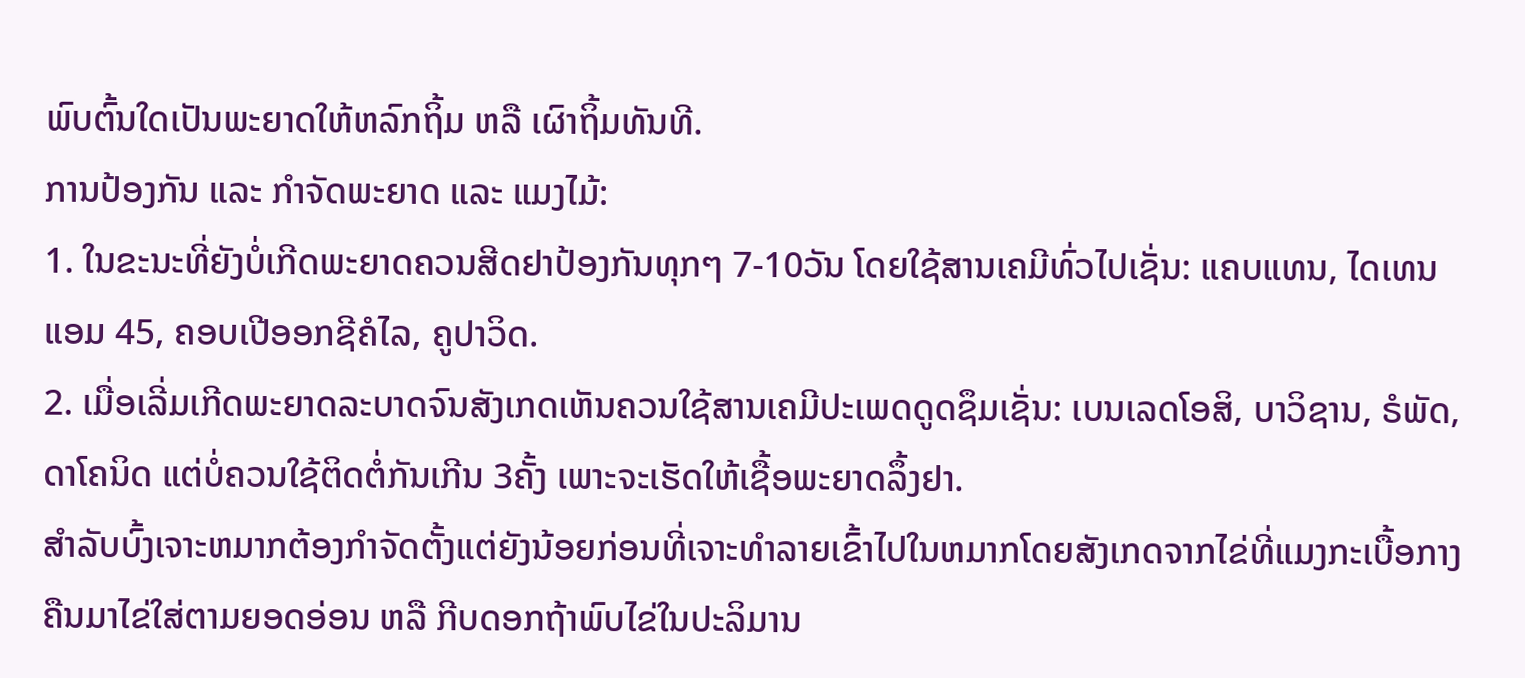ພົບຕົ້ນໃດເປັນພະຍາດໃຫ້ຫລົກຖິ້ມ ຫລື ເຜົາຖິ້ມທັນທີ.
ການປ້ອງກັນ ແລະ ກຳຈັດພະຍາດ ແລະ ແມງໄມ້:
1. ໃນຂະນະທີ່ຍັງບໍ່ເກີດພະຍາດຄວນສີດຢາປ້ອງກັນທຸກໆ 7-10ວັນ ໂດຍໃຊ້ສານເຄມີທົ່ວໄປເຊັ່ນ: ແຄບແທນ, ໄດເທນແອມ 45, ຄອບເປີອອກຊີຄໍໄລ, ຄູປາວິດ.
2. ເມື່ອເລີ່ມເກີດພະຍາດລະບາດຈົນສັງເກດເຫັນຄວນໃຊ້ສານເຄມີປະເພດດູດຊຶມເຊັ່ນ: ເບນເລດໂອສິ, ບາວິຊານ, ຣໍພັດ, ດາໂຄນິດ ແຕ່ບໍ່ຄວນໃຊ້ຕິດຕໍ່ກັນເກີນ 3ຄັ້ງ ເພາະຈະເຮັດໃຫ້ເຊື້ອພະຍາດລຶ້ງຢາ.
ສຳລັບບົ້ງເຈາະຫມາກຕ້ອງກຳຈັດຕັ້ງແຕ່ຍັງນ້ອຍກ່ອນທີ່ເຈາະທຳລາຍເຂົ້າໄປໃນຫມາກໂດຍສັງເກດຈາກໄຂ່ທີ່ແມງກະເບື້ອກາງຄືນມາໄຂ່ໃສ່ຕາມຍອດອ່ອນ ຫລື ກີບດອກຖ້າພົບໄຂ່ໃນປະລິມານ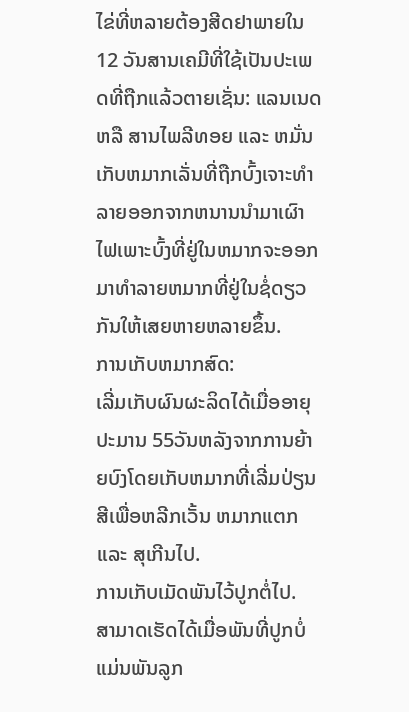ໄຂ່ທີ່ຫລາຍຕ້ອງສີດຢາພາຍໃນ 12 ວັນສານເຄມີທີ່ໃຊ້ເປັນປະເພດທີ່ຖືກແລ້ວຕາຍເຊັ່ນ: ແລນເນດ ຫລື ສານໄພລີທອຍ ແລະ ຫມັ່ນເກັບຫມາກເລັ່ນທີ່ຖືກບົ້ງເຈາະທຳລາຍອອກຈາກຫນານນຳມາເຜົາໄຟເພາະບົ້ງທີ່ຢູ່ໃນຫມາກຈະອອກມາທຳລາຍຫມາກທີ່ຢູ່ໃນຊໍ່ດຽວກັນໃຫ້ເສຍຫາຍຫລາຍຂຶ້ນ.
ການເກັບຫມາກສົດ:
ເລີ່ມເກັບຜົນຜະລິດໄດ້ເມື່ອອາຍຸປະມານ 55ວັນຫລັງຈາກການຍ້າຍບົງໂດຍເກັບຫມາກທີ່ເລີ່ມປ່ຽນສີເພື່ອຫລີກເວັ້ນ ຫມາກແຕກ ແລະ ສຸເກີນໄປ.
ການເກັບເມັດພັນໄວ້ປູກຕໍ່ໄປ.
ສາມາດເຮັດໄດ້ເມື່ອພັນທີ່ປູກບໍ່ແມ່ນພັນລູກ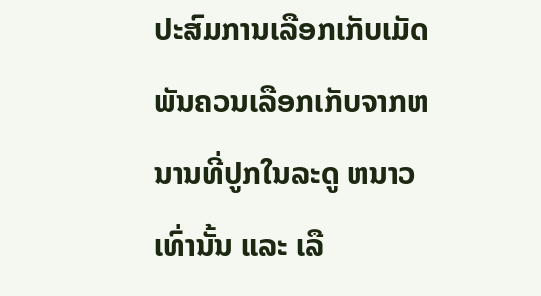ປະສົມການເລືອກເກັບເມັດພັນຄວນເລືອກເກັບຈາກຫນານທີ່ປູກໃນລະດູ ຫນາວເທົ່ານັ້ນ ແລະ ເລື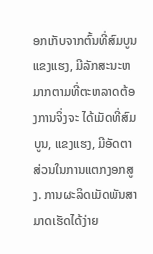ອກເກັບຈາກຕົ້ນທີ່ສົມບູນແຂງແຮງ, ມີລັກສະນະຫມາກຕາມທີ່ຕະຫລາດຕ້ອງການຈິ່ງຈະ ໄດ້ເມັດທີ່ສົມບູນ, ແຂງແຮງ, ມີອັດຕາສ່ວນໃນການແຕກງອກສູງ. ການຜະລິດເມັດພັນສາມາດເຮັດໄດ້ງ່າຍ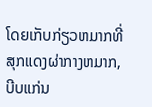ໂດຍເກັບກ່ຽວຫມາກທີ່ສຸກແດງຜ່າກາງຫມາກ, ບີບແກ່ນ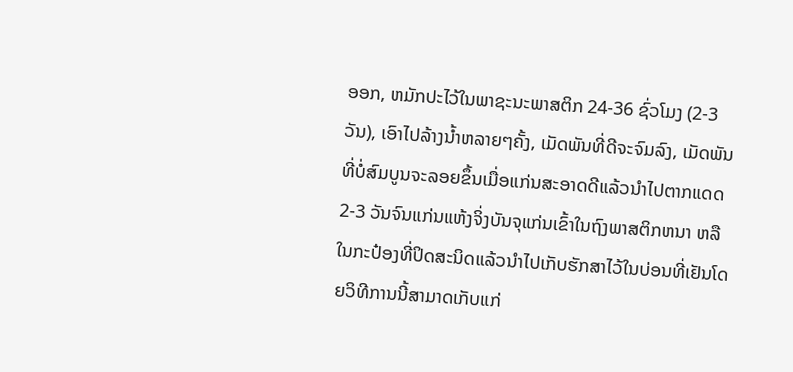ອອກ, ຫມັກປະໄວ້ໃນພາຊະນະພາສຕິກ 24-36 ຊົ່ວໂມງ (2-3 ວັນ), ເອົາໄປລ້າງນ້ຳຫລາຍໆຄັ້ງ, ເມັດພັນທີ່ດີຈະຈົມລົງ, ເມັດພັນທີ່ບໍ່ສົມບູນຈະລອຍຂຶ້ນເມື່ອແກ່ນສະອາດດີແລ້ວນຳໄປຕາກແດດ 2-3 ວັນຈົນແກ່ນແຫ້ງຈິ່ງບັນຈຸແກ່ນເຂົ້າໃນຖົງພາສຕິກຫນາ ຫລື ໃນກະປ໋ອງທີ່ປິດສະນິດແລ້ວນຳໄປເກັບຮັກສາໄວ້ໃນບ່ອນທີ່ເຢັນໂດຍວິທີການນີ້ສາມາດເກັບແກ່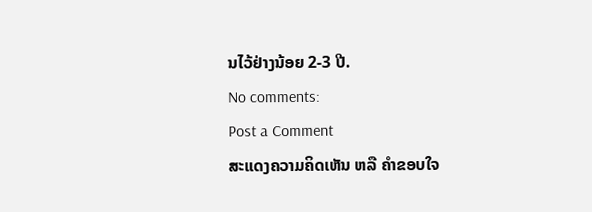ນໄວ້ຢ່າງນ້ອຍ 2-3 ປີ.
No comments:
Post a Comment
ສະແດງຄວາມຄິດເຫັນ ຫລື ຄຳຂອບໃຈ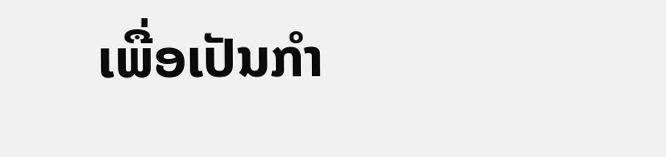ເພື່ອເປັນກຳ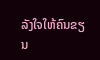ລັງໃຈໃຫ້ຄົນຂຽນ